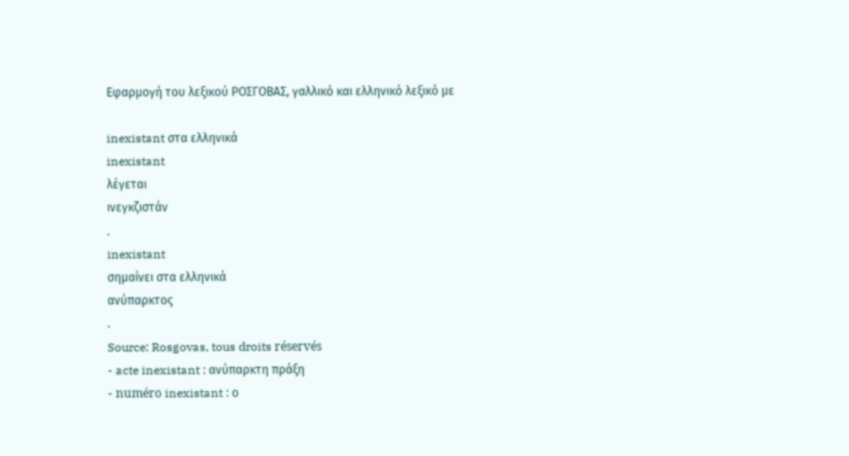Εφαρμογή του λεξικού ΡΟΣΓΟΒΑΣ, γαλλικό και ελληνικό λεξικό με

inexistant στα ελληνικά
inexistant
λέγεται
ινεγκζιστάν
.
inexistant
σημαίνει στα ελληνικά
ανύπαρκτος
.
Source: Rosgovas, tous droits réservés
- acte inexistant : ανύπαρκτη πράξη
- numéro inexistant : ο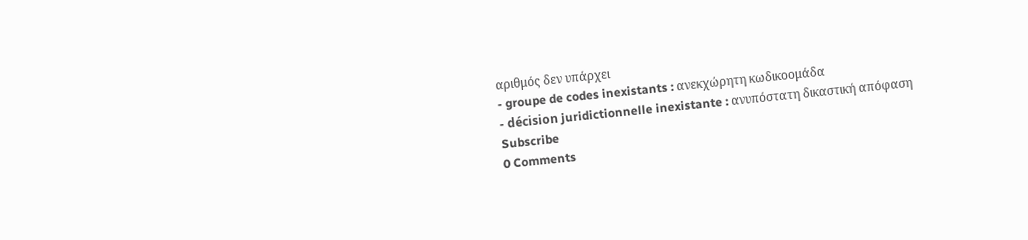αριθμός δεν υπάρχει
- groupe de codes inexistants : ανεκχώρητη κωδικοομάδα
- décision juridictionnelle inexistante : ανυπόστατη δικαστική απόφαση
Subscribe
0 Comments